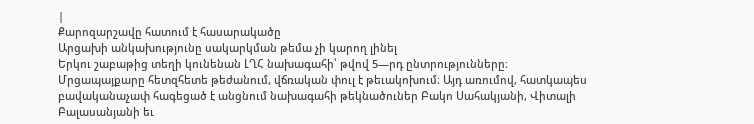|
Քարոզարշավը հատում է հասարակածը
Արցախի անկախությունը սակարկման թեմա չի կարող լինել
Երկու շաբաթից տեղի կունենան ԼՂՀ նախագահի՝ թվով 5—րդ ընտրությունները։ Մրցապայքարը հետզհետե թեժանում, վճռական փուլ է թեւակոխում։ Այդ առումով, հատկապես բավականաչափ հագեցած է անցնում նախագահի թեկնածուներ Բակո Սահակյանի, Վիտալի Բալասանյանի եւ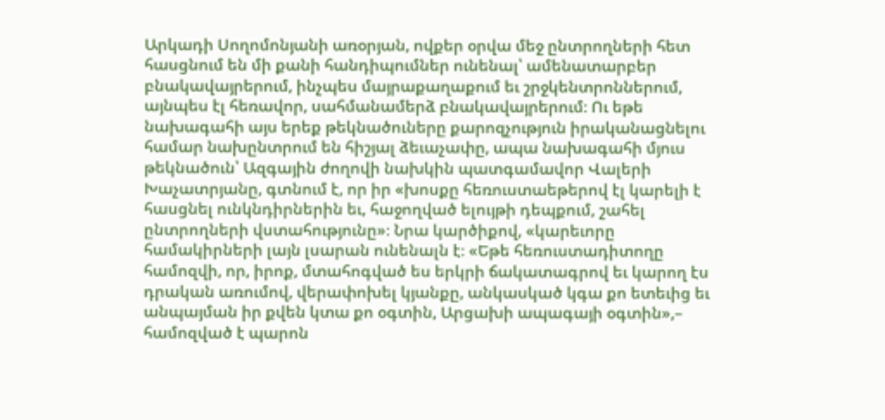Արկադի Սողոմոնյանի առօրյան, ովքեր օրվա մեջ ընտրողների հետ հասցնում են մի քանի հանդիպումներ ունենալ՝ ամենատարբեր բնակավայրերում, ինչպես մայրաքաղաքում եւ շրջկենտրոններում, այնպես էլ հեռավոր, սահմանամերձ բնակավայրերում։ Ու եթե նախագահի այս երեք թեկնածուները քարոզչություն իրականացնելու համար նախընտրում են հիշյալ ձեւաչափը, ապա նախագահի մյուս թեկնածուն՝ Ազգային ժողովի նախկին պատգամավոր Վալերի Խաչատրյանը, գտնում է, որ իր «խոսքը հեռուստաեթերով էլ կարելի է հասցնել ունկնդիրներին եւ, հաջողված ելույթի դեպքում, շահել ընտրողների վստահությունը»։ Նրա կարծիքով, «կարեւորը համակիրների լայն լսարան ունենալն է։ «Եթե հեռուստադիտողը համոզվի, որ, իրոք, մտահոգված ես երկրի ճակատագրով եւ կարող էս դրական առումով, վերափոխել կյանքը, անկասկած կգա քո ետեւից եւ անպայման իր քվեն կտա քո օգտին, Արցախի ապագայի օգտին»,– համոզված է պարոն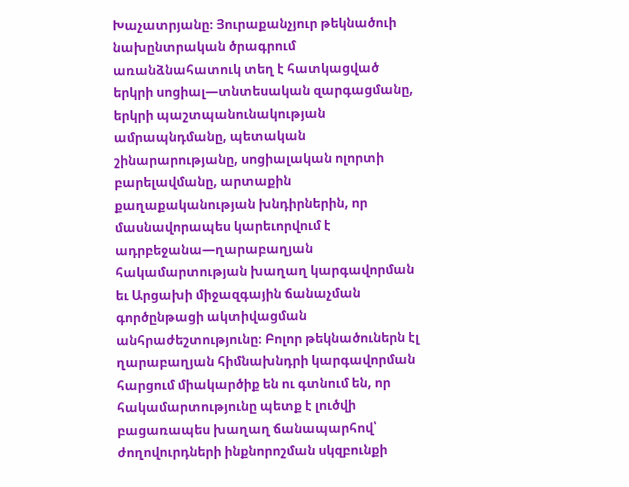Խաչատրյանը։ Յուրաքանչյուր թեկնածուի նախընտրական ծրագրում առանձնահատուկ տեղ է հատկացված երկրի սոցիալ—տնտեսական զարգացմանը, երկրի պաշտպանունակության ամրապնդմանը, պետական շինարարությանը, սոցիալական ոլորտի բարելավմանը, արտաքին քաղաքականության խնդիրներին, որ մասնավորապես կարեւորվում է ադրբեջանա—ղարաբաղյան հակամարտության խաղաղ կարգավորման եւ Արցախի միջազգային ճանաչման գործընթացի ակտիվացման անհրաժեշտությունը։ Բոլոր թեկնածուներն էլ ղարաբաղյան հիմնախնդրի կարգավորման հարցում միակարծիք են ու գտնում են, որ հակամարտությունը պետք է լուծվի բացառապես խաղաղ ճանապարհով՝ ժողովուրդների ինքնորոշման սկզբունքի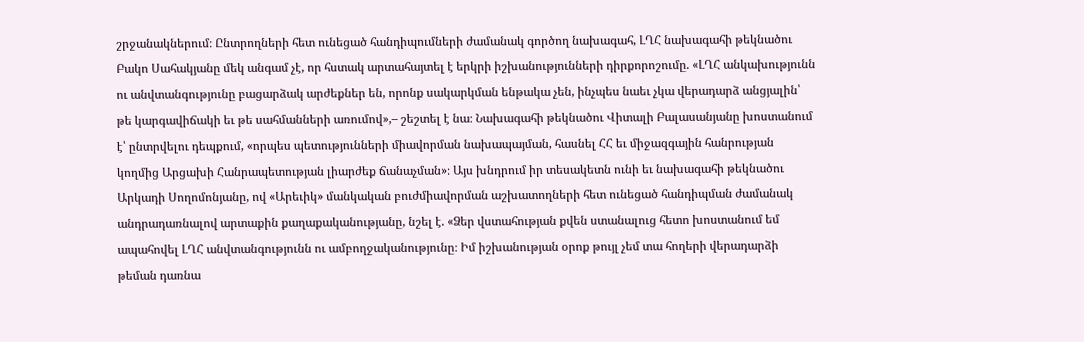շրջանակներում։ Ընտրողների հետ ունեցած հանդիպումների ժամանակ գործող նախագահ, ԼՂՀ նախագահի թեկնածու Բակո Սահակյանը մեկ անգամ չէ, որ հստակ արտահայտել է երկրի իշխանությունների դիրքորոշումը. «ԼՂՀ անկախությունն ու անվտանգությունը բացարձակ արժեքներ են, որոնք սակարկման ենթակա չեն, ինչպես նաեւ չկա վերադարձ անցյալին՝ թե կարգավիճակի եւ թե սահմանների առումով»,– շեշտել է նա։ Նախագահի թեկնածու Վիտալի Բալասանյանը խոստանում է՝ ընտրվելու դեպքում, «որպես պետությունների միավորման նախապայման, հասնել ՀՀ եւ միջազգային հանրության կողմից Արցախի Հանրապետության լիարժեք ճանաչման»։ Այս խնդրում իր տեսակետն ունի եւ նախագահի թեկնածու Արկադի Սողոմոնյանը, ով «Արեւիկ» մանկական բուժմիավորման աշխատողների հետ ունեցած հանդիպման ժամանակ անդրադառնալով արտաքին քաղաքականությանը, նշել է. «Ձեր վստահության քվեն ստանալուց հետո խոստանում եմ ապահովել ԼՂՀ անվտանգությունն ու ամբողջականությունը։ Իմ իշխանության օրոք թույլ չեմ տա հողերի վերադարձի թեման դառնա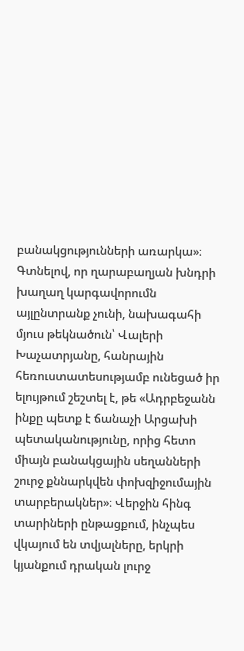բանակցությունների առարկա»։ Գտնելով, որ ղարաբաղյան խնդրի խաղաղ կարգավորումն այլընտրանք չունի, նախագահի մյուս թեկնածուն՝ Վալերի Խաչատրյանը, հանրային հեռուստատեսությամբ ունեցած իր ելույթում շեշտել է, թե «Ադրբեջանն ինքը պետք է ճանաչի Արցախի պետականությունը, որից հետո միայն բանակցային սեղանների շուրջ քննարկվեն փոխզիջումային տարբերակներ»։ Վերջին հինգ տարիների ընթացքում, ինչպես վկայում են տվյալները, երկրի կյանքում դրական լուրջ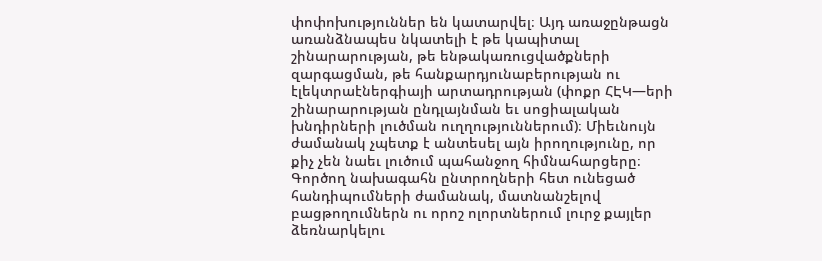փոփոխություններ են կատարվել։ Այդ առաջընթացն առանձնապես նկատելի է թե կապիտալ շինարարության, թե ենթակառուցվածքների զարգացման, թե հանքարդյունաբերության ու էլեկտրաէներգիայի արտադրության (փոքր ՀԷԿ—երի շինարարության ընդլայնման եւ սոցիալական խնդիրների լուծման ուղղություններում)։ Միեւնույն ժամանակ չպետք է անտեսել այն իրողությունը, որ քիչ չեն նաեւ լուծում պահանջող հիմնահարցերը։ Գործող նախագահն ընտրողների հետ ունեցած հանդիպումների ժամանակ, մատնանշելով բացթողումներն ու որոշ ոլորտներում լուրջ քայլեր ձեռնարկելու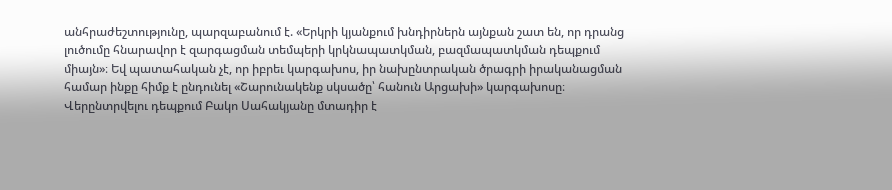անհրաժեշտությունը, պարզաբանում է. «Երկրի կյանքում խնդիրներն այնքան շատ են, որ դրանց լուծումը հնարավոր է զարգացման տեմպերի կրկնապատկման, բազմապատկման դեպքում միայն»։ Եվ պատահական չէ, որ իբրեւ կարգախոս, իր նախընտրական ծրագրի իրականացման համար ինքը հիմք է ընդունել «Շարունակենք սկսածը՝ հանուն Արցախի» կարգախոսը։ Վերընտրվելու դեպքում Բակո Սահակյանը մտադիր է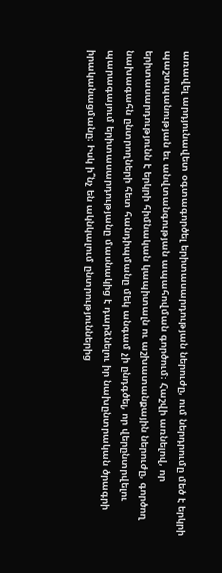առավել արդյունավետ օգտագործել երիտասարդության ներուժը, ում ներդրումը մեծ է երկրի պաշտպանության եւ անվտանգության ապահովման գործում։ Հաշվի առնելով, որ երիտասարդությունն է երկրի հիմնական կապիտալն ու աշխատանքային ներուժը, գործող նախագահն ընտրողների հետ հանդիպմանը մեկ անգամ չի ընդգծել, որ վերընտրվելու պարագայում երիտասարդությանը մասնակից է դարձնելու իր նախընտրական ծրագրի իրականացմանը։ Իսկ ի՞նչ են ակնկալում ընտրություններից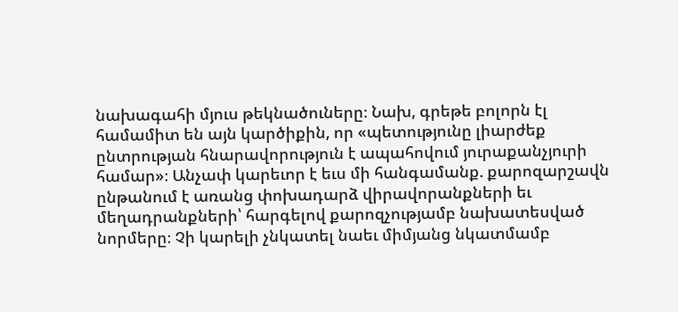նախագահի մյուս թեկնածուները։ Նախ, գրեթե բոլորն էլ համամիտ են այն կարծիքին, որ «պետությունը լիարժեք ընտրության հնարավորություն է ապահովում յուրաքանչյուրի համար»։ Անչափ կարեւոր է եւս մի հանգամանք. քարոզարշավն ընթանում է առանց փոխադարձ վիրավորանքների եւ մեղադրանքների՝ հարգելով քարոզչությամբ նախատեսված նորմերը։ Չի կարելի չնկատել նաեւ միմյանց նկատմամբ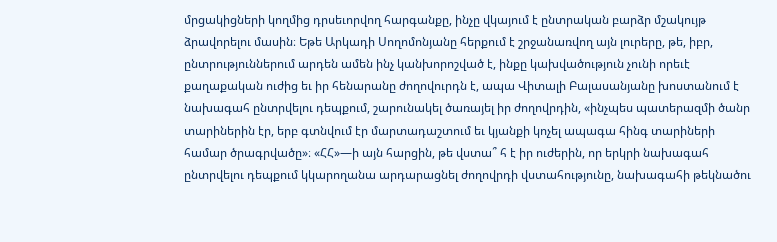մրցակիցների կողմից դրսեւորվող հարգանքը, ինչը վկայում է ընտրական բարձր մշակույթ ձրավորելու մասին։ Եթե Արկադի Սողոմոնյանը հերքում է շրջանառվող այն լուրերը, թե, իբր, ընտրություններում արդեն ամեն ինչ կանխորոշված է, ինքը կախվածություն չունի որեւէ քաղաքական ուժից եւ իր հենարանը ժողովուրդն է, ապա Վիտալի Բալասանյանը խոստանում է նախագահ ընտրվելու դեպքում, շարունակել ծառայել իր ժողովրդին, «ինչպես պատերազմի ծանր տարիներին էր, երբ գտնվում էր մարտադաշտում եւ կյանքի կոչել ապագա հինգ տարիների համար ծրագրվածը»։ «ՀՀ»—ի այն հարցին, թե վստա՞ հ է իր ուժերին, որ երկրի նախագահ ընտրվելու դեպքում կկարողանա արդարացնել ժողովրդի վստահությունը, նախագահի թեկնածու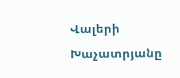Վալերի Խաչատրյանը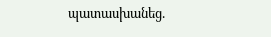պատասխանեց.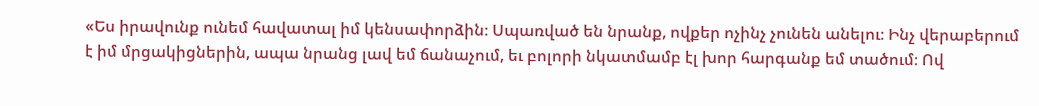«Ես իրավունք ունեմ հավատալ իմ կենսափորձին։ Սպառված են նրանք, ովքեր ոչինչ չունեն անելու։ Ինչ վերաբերում է իմ մրցակիցներին, ապա նրանց լավ եմ ճանաչում, եւ բոլորի նկատմամբ էլ խոր հարգանք եմ տածում։ Ով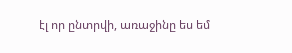էլ որ ընտրվի, առաջինը ես եմ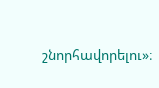շնորհավորելու»։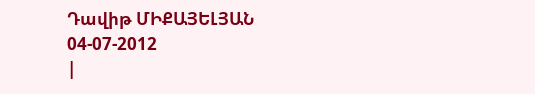Դավիթ ՄԻՔԱՅԵԼՅԱՆ
04-07-2012
|